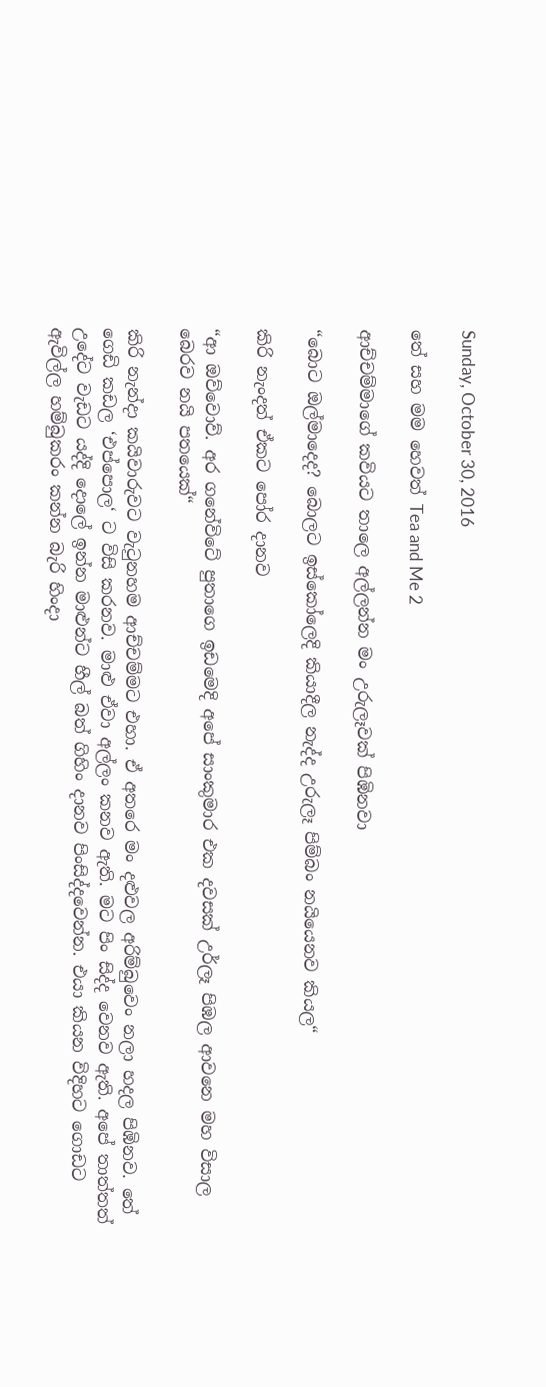Sunday, October 30, 2016

තේ සහ මම හෙවත් Tea and Me 2

ආච්චම්මාගේ කවියට තාලෙ අල්ලන්න මං උරුලෑවක් පිඹිනවා

“බොට ඔල්මාදෙද? බොලට ඉස්කෝලෙදි කියාදීල නැද්ද උරුලෑ පිම්බං නයියෙනව කියල“

කිරි නැංදත් ඒකට පෝර දානව

“ආ ඔව්වොව්. අර ගනේවිටේ පුතාගෙ ඉඩමෙදි අපේ සාංකුමාර එක දවසක් උර්ලෑ පිඹල ආවනෙ මහ විසාල බෙරව නයි පතයෙක්“

කිරි නැන්දා කයිවාරුවට වැටුනහම ආච්චම්මට එහා. ඒ අතරෙ මං දළුවල අරිම්බුවෙං නලා හදල පිඹිනව. තේ ගෙඩි කඩල ‘එප්පොල‘ ට විසි කරනව. මාළු ඒවා අල්ලං කනව ඇති. මට පිං සිද්ද වෙනව ඇති. අපේ තාත්තත් උදේට වැඩට යද්දි දොලේ ඉන්න මාළුන්ට හීල් බත් ගිහිං දානව පිංසිද්දවෙන්න. එයා කියන විදිහට ගොඩට ඇවිල්ල හම්බුකරං කන්න බැරි හිංදා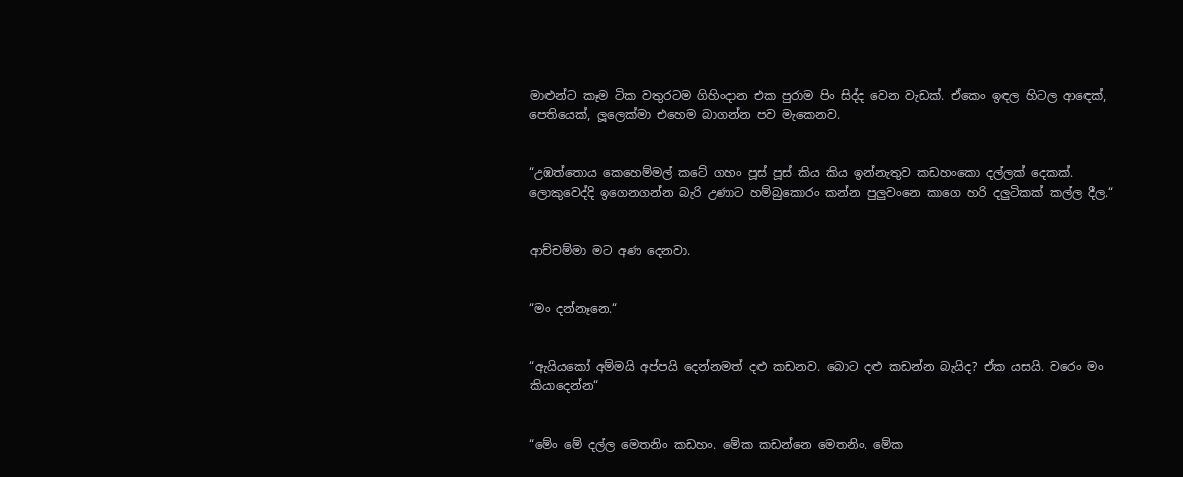මාළුන්ට කෑම ටික වතුරටම ගිහිංදාන එක පුරාම පිං සිද්ද වෙන වැඩක්. ඒකෙං ඉඳල හිටල ආඳෙක්, පෙතියෙක්, ලූලෙක්මා එහෙම බාගන්න පව මැකෙනව.


“උඹත්තොය කෙහෙම්මල් කටේ ගහං පූස් පූස් කිය කිය ඉන්නැතුව කඩහංකො දල්ලක් දෙකක්. ලොකුවෙද්දි ඉගෙනගන්න බැරි උණාට හම්බුකොරං කන්න පුලුවංනෙ කාගෙ හරි දලුටිකක් කල්ල දීල.“


ආච්චම්මා මට අණ දෙනවා.


“මං දන්නෑනෙ.“


“ඇයියකෝ අම්මයි අප්පයි දෙන්නමත් දළු කඩනව. බොට දළු කඩන්න බැයිද? ඒක යසයි. වරෙං මං කියාදෙන්න“


“මේං මේ දල්ල මෙතනිං කඩහං. මේක කඩන්නෙ මෙතනිං. මේක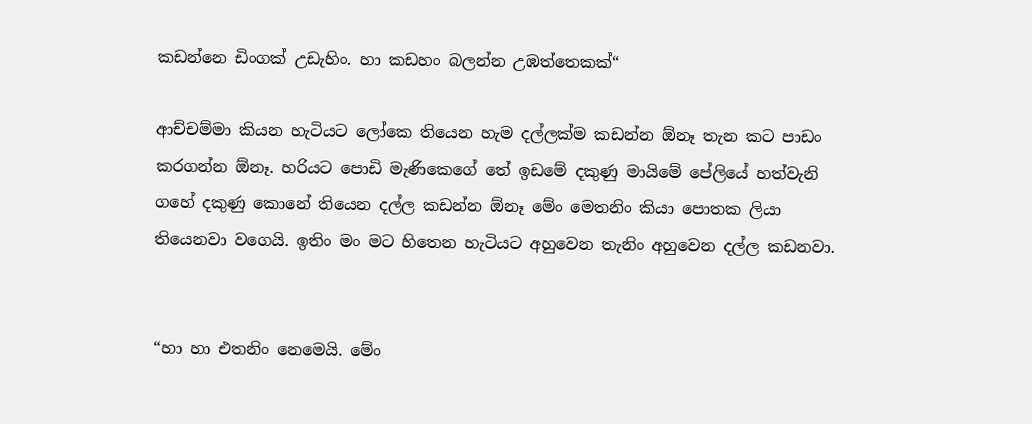කඩන්නෙ ඩිංගක් උඩැහිං. හා කඩහං බලන්න උඹත්තෙකක්“

ආච්චම්මා කියන හැටියට ලෝකෙ තියෙන හැම දල්ලක්ම කඩන්න ඕනෑ තැන කට පාඩං කරගන්න ඕනෑ. හරියට පොඩි මැණිකෙගේ තේ ඉඩමේ දකුණු මායිමේ පේලියේ හත්වැනි ගහේ දකුණු කොනේ තියෙන දල්ල කඩන්න ඕනෑ මේං මෙතනිං කියා පොතක ලියා තියෙනවා වගෙයි. ඉතිං මං මට හිතෙන හැටියට අහුවෙන තැනිං අහුවෙන දල්ල කඩනවා.


“හා හා එතනිං නෙමෙයි. මේං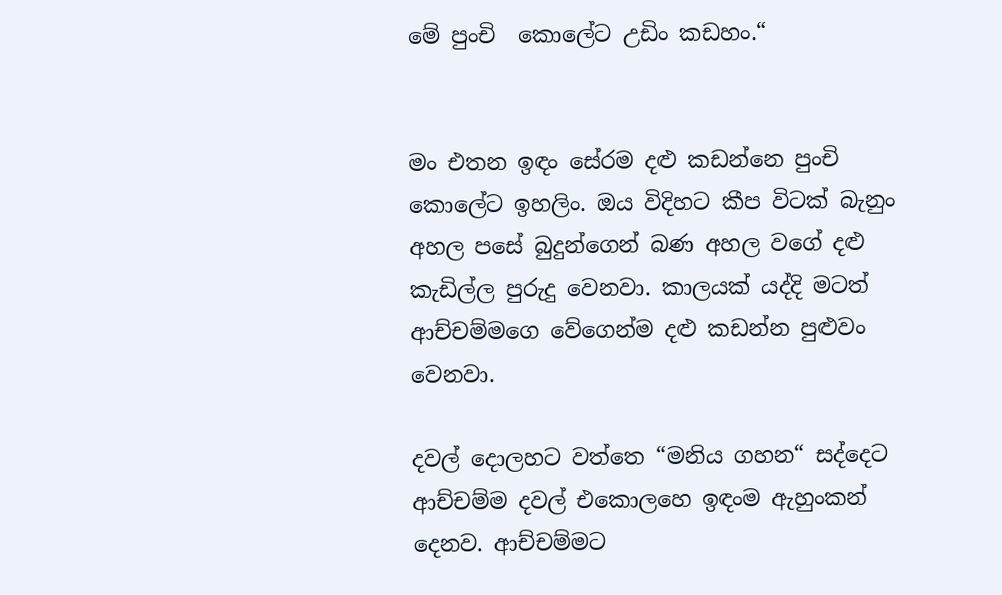මේ පුංචි  කොලේට උඩිං කඩහං.“


මං එතන ඉඳං සේරම දළු කඩන්නෙ පුංචි කොලේට ඉහලිං. ඔය විදිහට කීප විටක් බැනුං අහල පසේ බුදුන්ගෙන් බණ අහල වගේ දළු කැඩිල්ල පුරුදු වෙනවා. කාලයක් යද්දි මටත් ආච්චම්මගෙ වේගෙන්ම දළු කඩන්න පුළුවං වෙනවා.

දවල් දොලහට වත්තෙ “මනිය ගහන“ සද්දෙට ආච්චම්ම දවල් එකොලහෙ ඉඳංම ඇහුංකන් දෙනව. ආච්චම්මට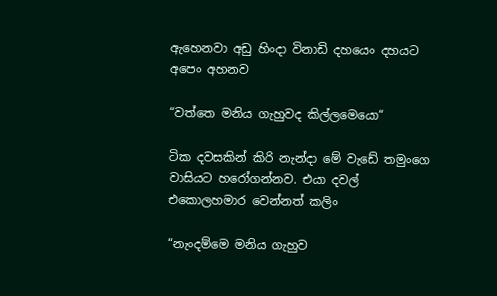ඇහෙනවා අඩු හිංදා විනාඩි දහයෙං දහයට අපෙං අහනව

“වත්තෙ මනිය ගැහුවද කිල්ලමෙයො“

ටික දවසකින් කිරි නැන්දා මේ වැඩේ තමුංගෙ වාසියට හරෝගන්නව. එයා දවල් එකොලහමාර වෙන්නත් කලිං

“නැංදම්මෙ මනිය ගැහුව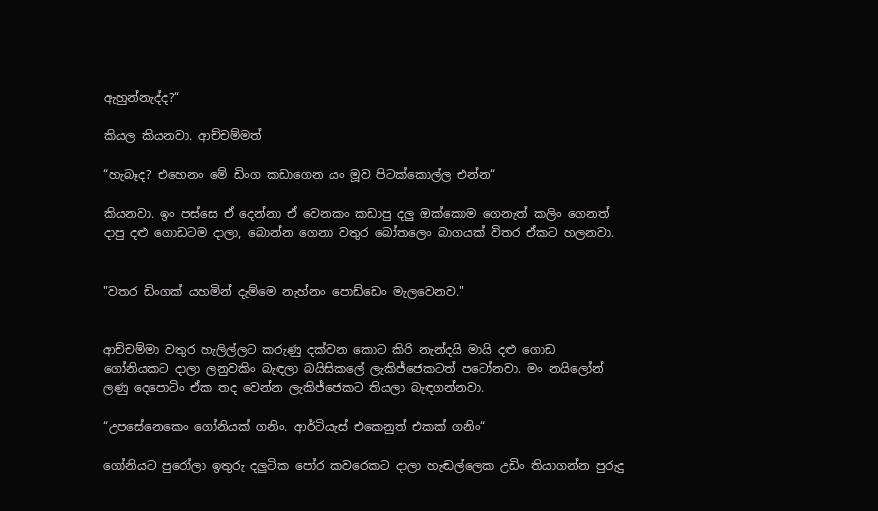ඇහුන්නැද්ද?“

කියල කියනවා. ආච්චම්මත්

“හැබෑද? එහෙනං මේ ඩිංග කඩාගෙන යං මූව පිටක්කොල්ල එන්න“

කියනවා. ඉං පස්සෙ ඒ දෙන්නා ඒ වෙනකං කඩාපු දලු ඔක්කොම ගෙනැත් කලිං ගෙනත් දාපු දළු ගොඩටම දාලා, බොන්න ගෙනා වතුර බෝතලෙං බාගයක් විතර ඒකට හලනවා.


"වතර ඩිංගක් යහමින් දැම්මෙ නැහ්නං පොඩ්ඩෙං මැලවෙනව."


ආච්චම්මා වතුර හැලිල්ලට කරුණු දක්වන කොට කිරි නැන්දයි මායි දළු ගොඩ ගෝනියකට දාලා ලනුවකිං බැඳලා බයිසිකලේ ලැකිජ්ජෙකටත් පටෝනවා. මං නයිලෝන් ලණු දෙපොටිං ඒක තද වෙන්න ලැකිජ්ජෙකට තියලා බැඳගන්නවා.

“උපසේනෙකෙං ගෝනියක් ගනිං. ආර්ටියැස් එකෙනුත් එකක් ගනිං“

ගෝනියට පුරෝලා ඉතුරු දලුටික පෝර කවරෙකට දාලා හැඬල්ලෙක උඩිං තියාගන්න පුරුදු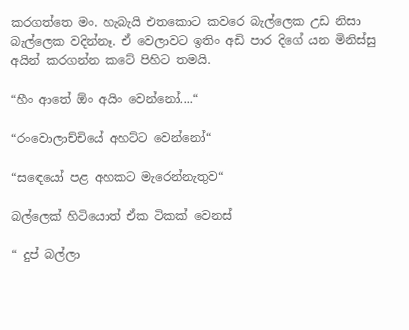කරගත්තෙ මං. හැබැයි එතකොට කවරෙ බැල්ලෙක උඩ නිසා බැල්ලෙක වදින්නෑ. ඒ වෙලාවට ඉතිං අඩි පාර දිගේ යන මිනිස්සු අයින් කරගන්න කටේ පිහිට තමයි.

“හීං ආතේ ඕං අයිං වෙන්නෝ....“

“රංවොලාච්චියේ අහට්ට වෙන්නෝ“

“සඳෙයෝ පළ අහකට මැරෙන්නැතුව“

බල්ලෙක් හිටියොත් ඒක ටිකක් වෙනස්

“ දුප් බල්ලා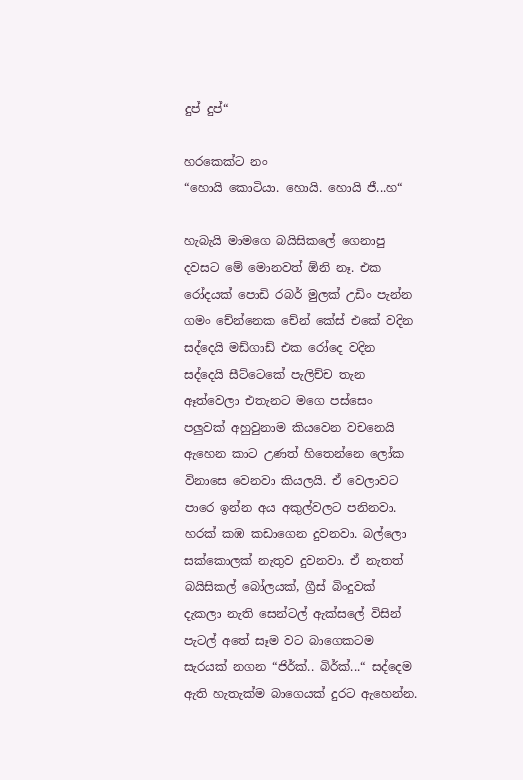දුප් දුප්“

හරකෙක්ට නං
“හොයි කොටියා. හොයි. හොයි ජී...හ“

හැබැයි මාමගෙ බයිසිකලේ ගෙනාපු දවසට මේ මොනවත් ඕනි නෑ. එක රෝදයක් පොඩි රබර් මුලක් උඩිං පැන්න ගමං චේන්නෙක චේන් කේස් එකේ වදින සද්දෙයි මඩ්ගාඩ් එක රෝදෙ වදින සද්දෙයි සීට්ටෙකේ පැලිච්ච තැන ඈත්වෙලා එතැනට මගෙ පස්සෙං පලුවක් අහුවුනාම කියවෙන වචනෙයි ඇහෙන කාට උණත් හිතෙන්නෙ ලෝක විනාසෙ වෙනවා කියලයි. ඒ වෙලාවට පාරෙ ඉන්න අය අකුල්වලට පනිනවා. හරක් කඹ කඩාගෙන දුවනවා. බල්ලො සක්කොලක් නැතුව දුවනවා. ඒ නැතත් බයිසිකල් බෝලයක්, ග්‍රීස් බිංදුවක් දැකලා නැති සෙන්ටල් ඇක්සලේ විසින් පැටල් අතේ සෑම වට බාගෙකටම සැරයක් නගන “ජිර්ක්.. බිර්ක්...“ සද්දෙම ඇති හැතැක්ම බාගෙයක් දුරට ඇහෙන්න.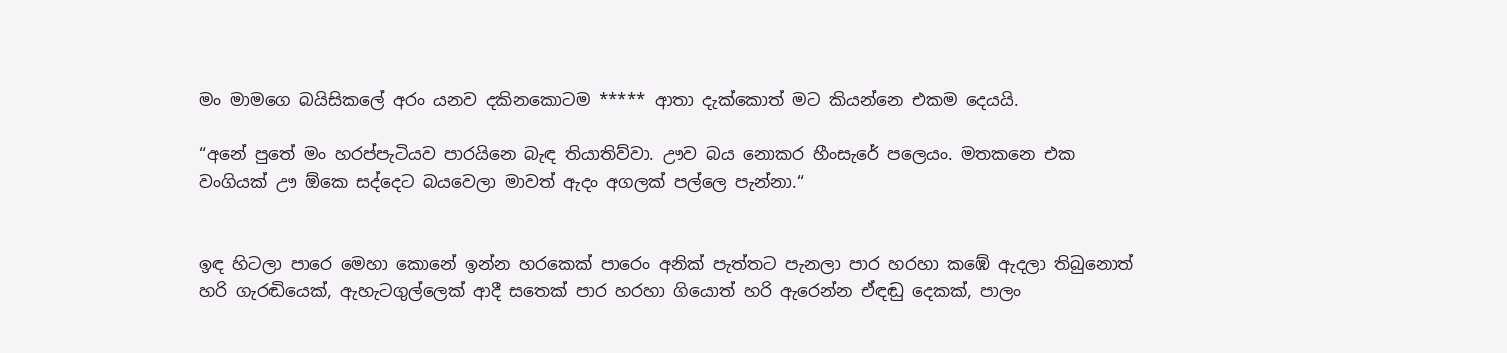මං මාමගෙ බයිසිකලේ අරං යනව දකිනකොටම ***** ආතා දැක්කොත් මට කියන්නෙ එකම දෙයයි.

“අනේ පුතේ මං හරප්පැටියව පාරයිනෙ බැඳ තියාතිව්වා. ඌව බය නොකර හීංසැරේ පලෙයං. මතකනෙ එක වංගියක් ඌ ඕකෙ සද්දෙට බයවෙලා මාවත් ඇදං අගලක් පල්ලෙ පැන්නා.“


ඉඳ හිටලා පාරෙ මෙහා කොනේ ඉන්න හරකෙක් පාරෙං අනික් පැත්තට පැනලා පාර හරහා කඹේ ඇදලා තිබුනොත් හරි ගැරඬියෙක්, ඇහැටගුල්ලෙක් ආදී සතෙක් පාර හරහා ගියොත් හරි ඇරෙන්න ඒඳඬු දෙකක්, පාලං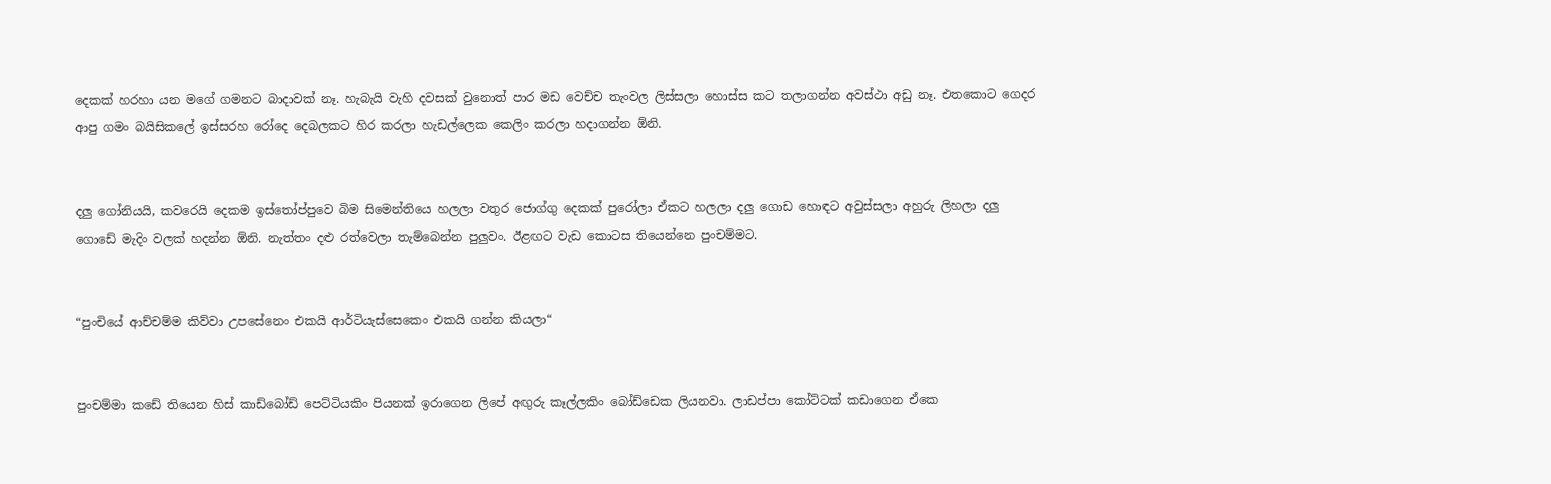දෙකක් හරහා යන මගේ ගමනට බාදාවක් නෑ. හැබැයි වැහි දවසක් වුනොත් පාර මඩ වෙච්ච තැංවල ලිස්සලා හොස්ස කට තලාගන්න අවස්ථා අඩු නෑ. එතකොට ගෙදර ආපු ගමං බයිසිකලේ ඉස්සරහ රෝදෙ දෙබලකට හිර කරලා හැඩල්ලෙක කෙලිං කරලා හදාගන්න ඕනි.


දලු ගෝනියයි, කවරෙයි දෙකම ඉස්තෝප්පුවෙ බිම සිමෙන්තියෙ හලලා වතුර ජොග්ගු දෙකක් පුරෝලා ඒකට හලලා දලු ගොඩ හොඳට අවුස්සලා අහුරු ලිහලා දලු ගොඩේ මැදිං වලක් හදන්න ඕනි. නැත්තං දළු රත්වෙලා තැම්බෙන්න පුලුවං. ඊළඟට වැඩ කොටස තියෙන්නෙ පුංචම්මට.


“පුංචියේ ආච්චම්ම කිව්වා උපසේනෙං එකයි ආර්ටියැස්සෙකෙං එකයි ගන්න කියලා“


පුංචම්මා කඩේ තියෙන හිස් කාඩ්බෝඩ් පෙට්ටියකිං පියනක් ඉරාගෙන ලිපේ අඟුරු කෑල්ලකිං බෝඩ්ඩෙක ලියනවා. ලාඩප්පා කෝට්ටක් කඩාගෙන ඒකෙ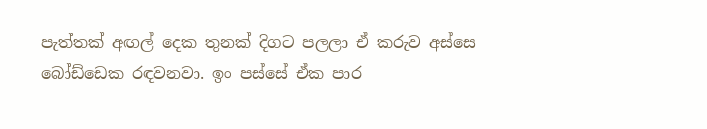පැත්තක් අඟල් දෙක තුනක් දිගට පලලා ඒ කරුව අස්සෙ බෝඩ්ඩෙක රඳවනවා. ඉං පස්සේ ඒක පාර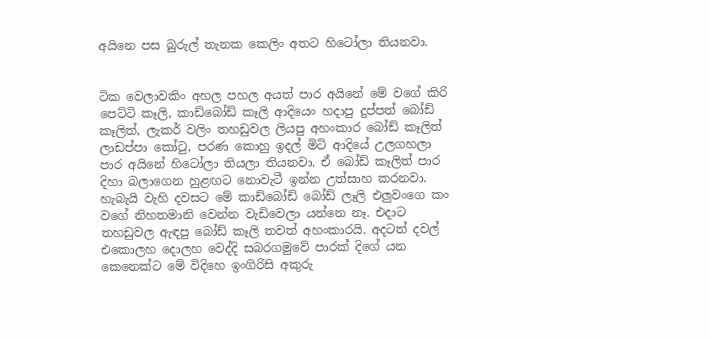අයිනෙ පස බුරුල් තැනක කෙලිං අතට හිටෝලා තියනවා.


ටික වෙලාවකිං අහල පහල අයත් පාර අයිනේ මේ වගේ කිරි පෙට්ටි කෑලි, කාඩ්බෝඩ් කෑලි ආදියෙං හදාපු දුප්පත් බෝඩ් කෑලිත්, ලැකර් වලිං තහඩුවල ලියපු අහංකාර බෝඩ් කෑලිත් ලාඩප්පා කෝටු, පරණ කොහු ඉදල් මිටි ආදියේ උලගහලා පාර අයිනේ හිටෝලා තියලා තියනවා. ඒ බෝඩ් කෑලිත් පාර දිහා බලාගෙන හුළඟට නොවැටී ඉන්න උත්සාහ කරනවා. හැබැයි වැහි දවසට මේ කාඩ්බෝඩ් බෝඩ් ලෑලි එලුවංගෙ කං වගේ නිහතමානි වෙන්න වැඩිවෙලා යන්නෙ නෑ. එදාට තහඩුවල ඇඳපු බෝඩ් කෑලි තවත් අහංකාරයි. අදටත් දවල් එකොලහ දොලහ වෙද්දි සබරගමුවේ පාරක් දිගේ යන කෙනෙක්ට මේ විදිහෙ ඉංගිරිසි අකුරු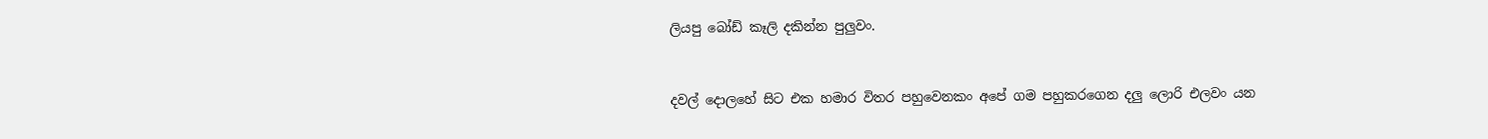ලියපු බෝඩ් කෑලි දකින්න පුලුවං.


දවල් දොලහේ සිට එක හමාර විතර පහුවෙනකං අපේ ගම පහුකරගෙන දලු ලොරි එලවං යන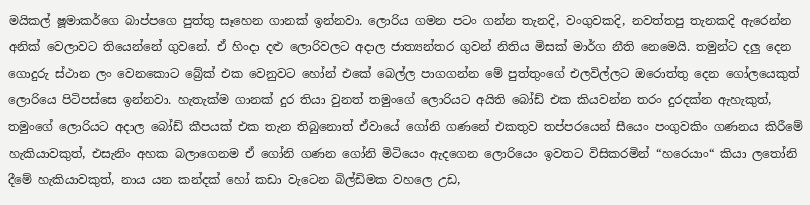මයිකල් ෂූමාකර්ගෙ බාප්පගෙ පුත්තු සෑහෙන ගානක් ඉන්නවා. ලොරිය ගමන පටං ගන්න තැනදි, වංගුවකදි, නවත්තපු තැනකදි ඇරෙන්න අනික් වෙලාවට තියෙන්නේ ගුවනේ. ඒ හිංදා දළු ලොරිවලට අදාල ජාත්‍යන්තර ගුවන් නිතිය මිසක් මාර්ග නීති නෙමෙයි. තමුන්ට දලු දෙන ගොදුරු ස්ථාන ලං වෙනකොට බ්‍රේක් එක වෙනුවට හෝන් එකේ බෙල්ල පාගගන්න මේ පුත්තුංගේ එලවිල්ලට ඔරොත්තු දෙන ගෝලයෙකුත් ලොරියෙ පිටිපස්සෙ ඉන්නවා. හැතැක්ම ගානක් දුර තියා වුනත් තමුංගේ ලොරියට අයිති බෝඩ් එක කියවන්න තරං දුරදක්න ඇහැකුත්, තමුංගේ ලොරියට අදාල බෝඩ් කීපයක් එක තැන තිබුනොත් ඒවායේ ගෝනි ගණනේ එකතුව තප්පරයෙන් සීයෙං පංගුවකිං ගණනය කිරීමේ හැකියාවකුත්, එසැනිං අහක බලාගෙනම ඒ ගෝනි ගණන ගෝනි මිටියෙං ඇදගෙන ලොරියෙං ඉවතට විසිකරමින් “හරෙයාං“ කියා ලතෝනි දීමේ හැකියාවකුත්, නාය යන කන්දක් හෝ කඩා වැටෙන බිල්ඩිමක වහලෙ උඩ,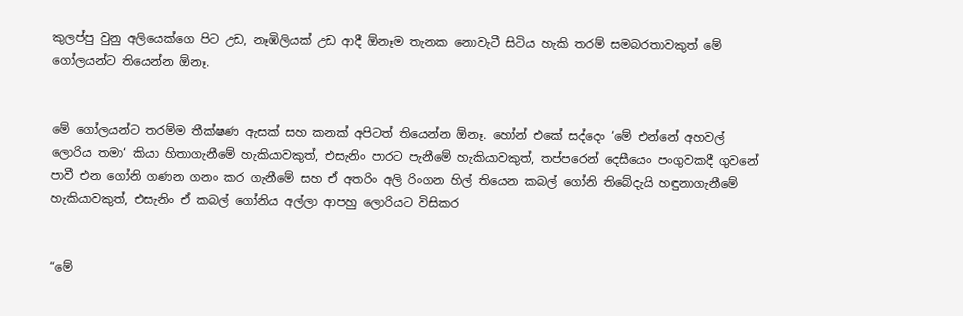කුලප්පු වුනු අලියෙක්ගෙ පිට උඩ, නෑඹිලියක් උඩ ආදී ඕනෑම තැනක නොවැටී සිටිය හැකි තරම් සමබරතාවකුත් මේ ගෝලයන්ට තියෙන්න ඕනෑ.


මේ ගෝලයන්ට තරම්ම තීක්ෂණ ඇසක් සහ කනක් අපිටත් තියෙන්න ඕනෑ. හෝන් එකේ සද්දෙං ‘මේ එන්නේ අහවල් ලොරිය තමා‘ කියා හිතාගැනීමේ හැකියාවකුත්, එසැනිං පාරට පැනීමේ හැකියාවකුත්, තප්පරෙන් දෙසීයෙං පංගුවකදී ගුවනේ පාවී එන ගෝනි ගණන ගනං කර ගැනීමේ සහ ඒ අතරිං අලි රිංගන හිල් තියෙන කබල් ගෝනි තිබේදැයි හඳුනාගැනීමේ හැකියාවකුත්, එසැනිං ඒ කබල් ගෝනිය අල්ලා ආපහු ලොරියට විසිකර


“මේ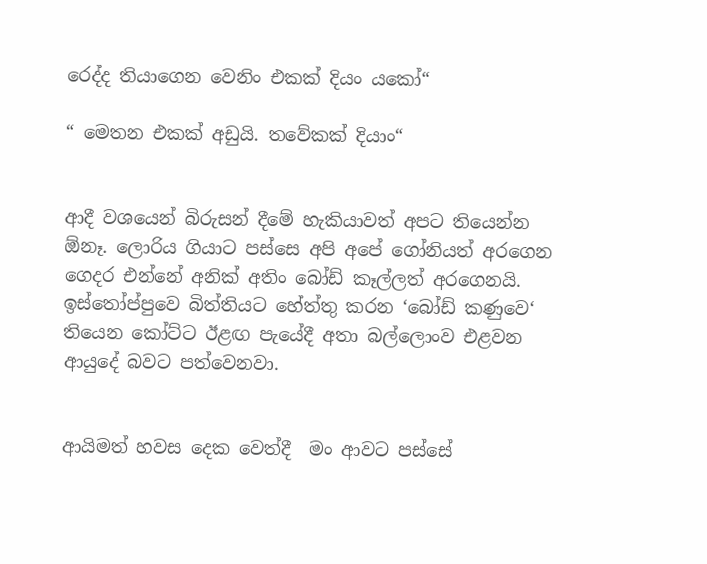රෙද්ද තියාගෙන වෙනිං එකක් දියං යකෝ“

“ මෙතන එකක් අඩුයි. තවේකක් දියාං“


ආදී වශයෙන් බිරුසන් දීමේ හැකියාවත් අපට තියෙන්න ඕනෑ. ලොරිය ගියාට පස්සෙ අපි අපේ ගෝනියත් අරගෙන ගෙදර එන්නේ අනික් අතිං බෝඩ් කෑල්ලත් අරගෙනයි. ඉස්තෝප්පුවෙ බිත්තියට හේත්තු කරන ‘බෝඩ් කණුවෙ‘ තියෙන කෝට්ට ඊළඟ පැයේදී අතා බල්ලොංව එළවන ආයුදේ බවට පත්වෙනවා.


ආයිමත් හවස දෙක වෙත්දී  මං ආවට පස්සේ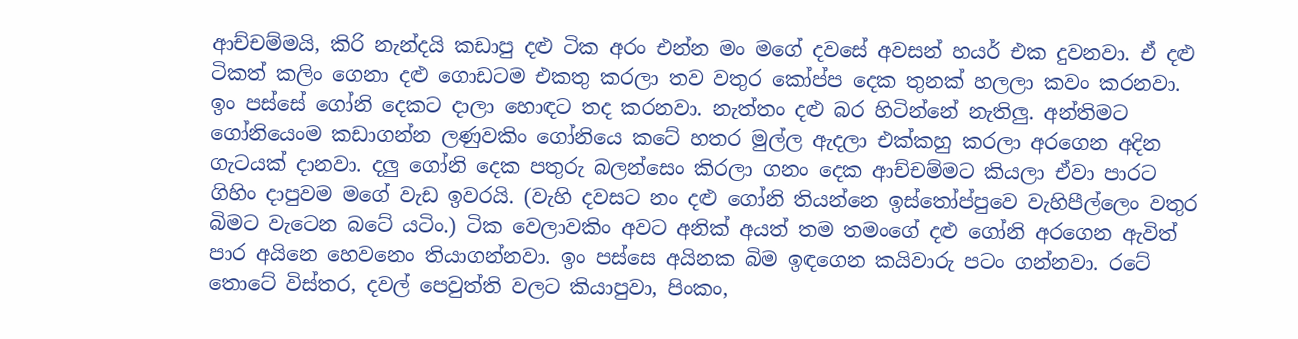ආච්චම්මයි, කිරි නැන්දයි කඩාපු දළු ටික අරං එන්න මං මගේ දවසේ අවසන් හයර් එක දුවනවා. ඒ දළු ටිකත් කලිං ගෙනා දළු ගොඩටම එකතු කරලා තව වතුර කෝප්ප දෙක තුනක් හලලා කවං කරනවා. ඉං පස්සේ ගෝනි දෙකට දාලා හොඳට තද කරනවා. නැත්තං දළු බර හිටින්නේ නැතිලු. අන්තිමට ගෝනියෙංම කඩාගන්න ලණුවකිං ගෝනියෙ කටේ හතර මුල්ල ඇදලා එක්කහු කරලා අරගෙන අදින ගැටයක් දානවා. දලු ගෝනි දෙක පතුරු බලන්සෙං කිරලා ගනං දෙක ආච්චම්මට කියලා ඒවා පාරට ගිහිං දාපුවම මගේ වැඩ ඉවරයි. (වැහි දවසට නං දළු ගෝනි තියන්නෙ ඉස්තෝප්පුවෙ වැහිපීල්ලෙං වතුර බිමට වැටෙන බටේ යටිං.) ටික වෙලාවකිං අවට අනික් අයත් තම තමංගේ දළු ගෝනි අරගෙන ඇවිත් පාර අයිනෙ හෙවනෙං තියාගන්නවා. ඉං පස්සෙ අයිනක බිම ඉඳගෙන කයිවාරු පටං ගන්නවා. රටේ තොටේ විස්තර, දවල් පෙවුත්ති වලට කියාපුවා, පිංකං,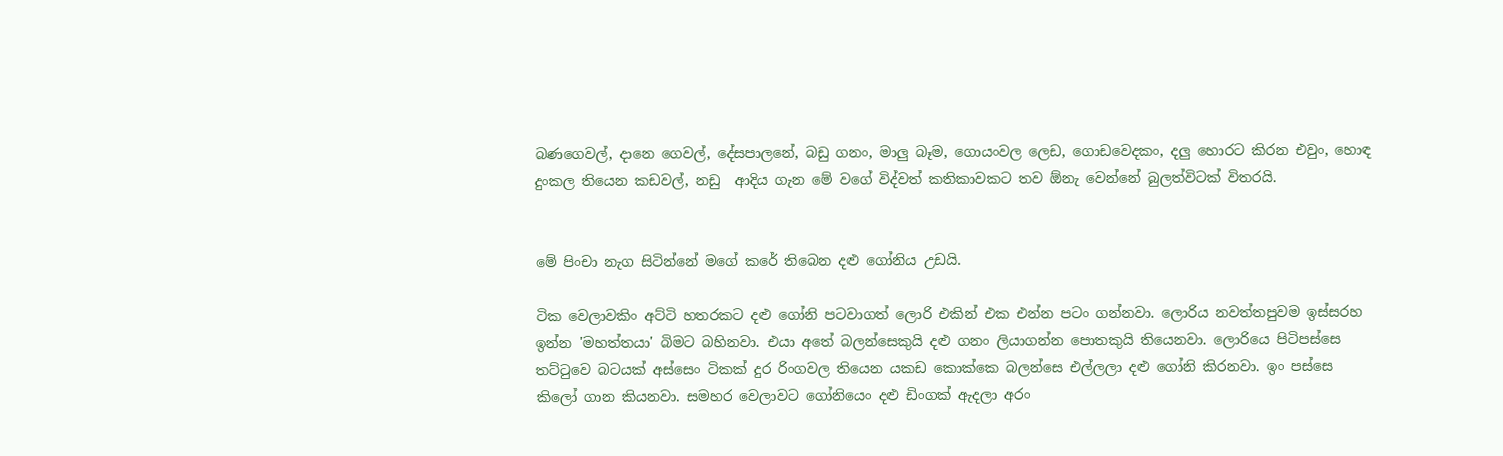බණගෙවල්, දානෙ ගෙවල්, දේසපාලනේ, බඩු ගනං, මාලු බෑම, ගොයංවල ලෙඩ, ගොඩවෙදකං, දලු හොරට කිරන එවුං, හොඳ දුංකල තියෙන කඩවල්, නඩු  ආදිය ගැන මේ වගේ විද්වත් කතිකාවකට තව ඕනැ වෙන්නේ බුලත්විටක් විතරයි.


මේ පිංචා නැග සිටින්නේ මගේ කරේ තිබෙන දළු ගෝනිය උඩයි.

ටික වෙලාවකිං අට්ටි හතරකට දළු ගෝනි පටවාගත් ලොරි එකින් එක එන්න පටං ගන්නවා. ලොරිය නවත්තපුවම ඉස්සරහ ඉන්න 'මහත්තයා' බිමට බහිනවා. එයා අතේ බලන්සෙකුයි දළු ගනං ලියාගන්න පොතකුයි තියෙනවා. ලොරියෙ පිටිපස්සෙ තට්ටුවෙ බටයක් අස්සෙං ටිකක් දුර රිංගවල තියෙන යකඩ කොක්කෙ බලන්සෙ එල්ලලා දළු ගෝනි කිරනවා. ඉං පස්සෙ කිලෝ ගාන කියනවා. සමහර වෙලාවට ගෝනියෙං දළු ඩිංගක් ‍ඇදලා අරං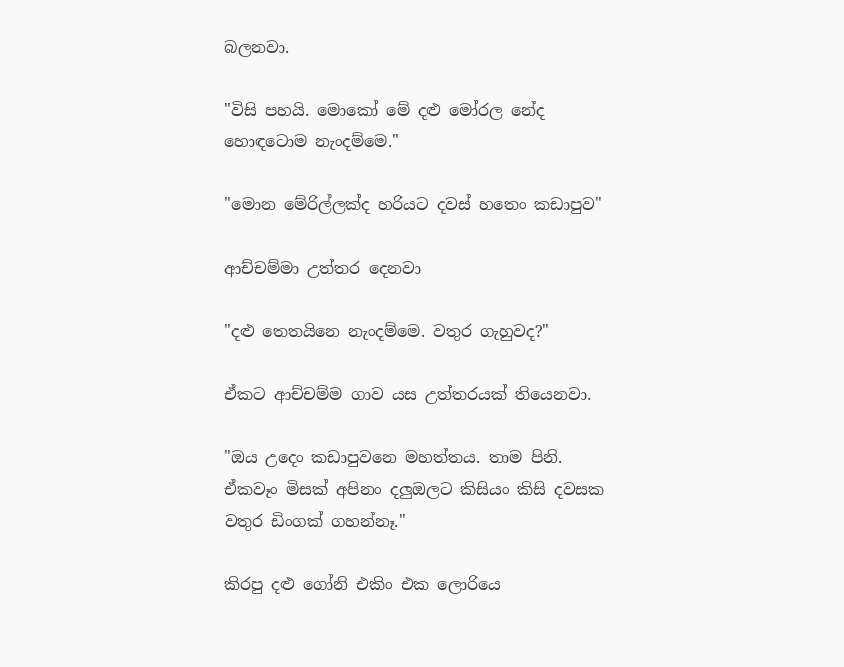බලනවා.

"විසි පහයි. මොකෝ මේ දළු මෝරල නේද හොඳටොම නැංදම්මෙ."

"මොන මේරිල්ලක්ද හරියට දවස් හතෙං කඩාපුව"

ආච්චම්මා උත්තර දෙනවා

"දළු තෙතයිනෙ නැංදම්මෙ. වතුර ගැහුවද?"

ඒකට ආච්චම්ම ගාව යස උත්තරයක් තියෙනවා.

"ඔය උදෙං කඩාපුවනෙ මහත්තය. තාම පිනි. ඒකවෑං මිසක් අපිනං දලුඔලට කිසියං කිසි දවසක වතුර ඩිංගක් ගහන්නෑ."

කිරපු දළු ගෝනි එකිං එක ලොරියෙ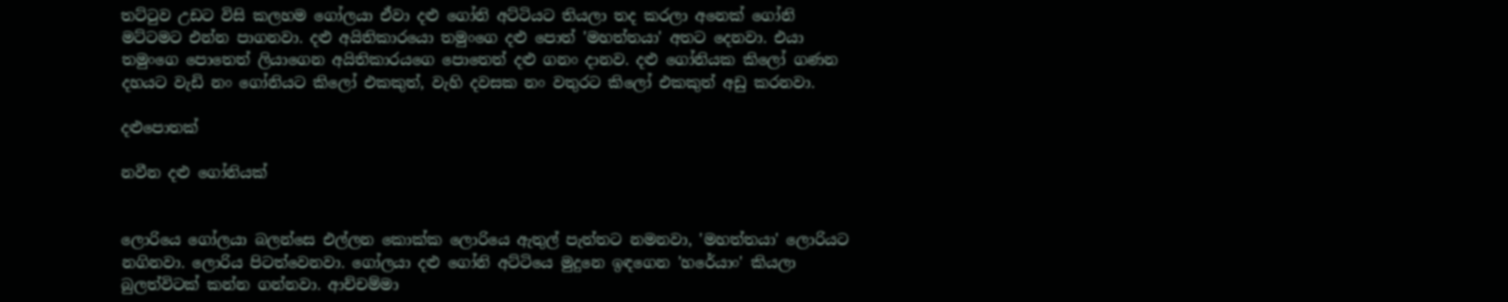තට්ටුව උඩට විසි කලහම ගෝලයා ඒවා දළු ගෝනි අට්ටියට තියලා තද කරලා අනෙක් ගෝනි මට්ටමට එන්න පාගනවා. දළු අයිතිකාරයො තමුංගෙ දළු පොත් 'මහත්තයා' අතට දෙනවා. එයා තමුංගෙ පොතෙත් ලියාගෙන අයිතිකාරයගෙ පොතෙත් දළු ගනං දානව. දළු ගෝනියක කිලෝ ගණන දහයට වැඩි නං ගෝනියට කිලෝ එකකුත්, වැහි දවසක නං වතුරට කිලෝ එකකුත් අඩු කරනවා.

දළුපොතක්

නවීන දළු ගෝනියක්


ලොරියෙ ගෝලයා බලන්සෙ එල්ලන කොක්ක ලොරියෙ ඇතුල් පැත්තට නමනවා, 'මහත්තයා' ලොරියට නගිනවා. ලොරිය පිටත්වෙනවා. ගෝලයා දළු ගෝනි අට්ටියෙ මුදුනෙ ඉඳගෙන 'හරේයාං' කියලා බුලත්විටක් කන්න ගන්නවා. ආච්චම්මා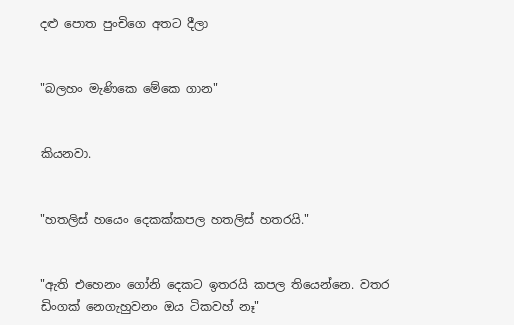දළු පොත පුංචිගෙ අතට දීලා


"බලහං මැණිකෙ මේකෙ ගාන"


කියනවා.


"හතලිස් හයෙං දෙකක්කපල හතලිස් හතරයි."


"ඇති එහෙනං ගෝනි දෙකට ඉතරයි කපල තියෙන්නෙ. වතර ඩිංගක් නෙගැහුවනං ඔය ටිකවහ් නෑ"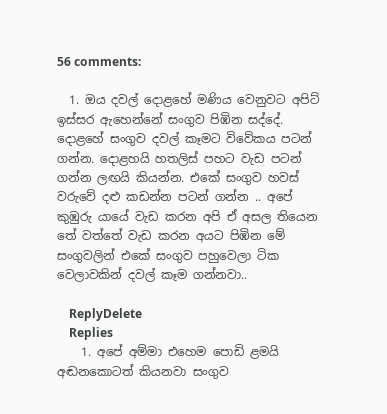56 comments:

  1. ඔය දවල් දොළහේ මණිය වෙනුවට අපිට් ඉස්සර ඇහෙන්නේ සංගුව පිඹින සද්දේ. දොළහේ සංගුව දවල් කෑමට විවේකය පටන් ගන්න. දොළහයි හතලිස් පහට වැඩ පටන් ගන්න ලඟයි කියන්න. එකේ සංගුව හවස් වරුවේ දළු කඩන්න පටන් ගන්න .. අපේ කුඹුරු යායේ වැඩ කරන අපි ඒ අසල තියෙන තේ වත්තේ වැඩ කරන අයට පිඹින මේ සංගුවලින් එකේ සංගුව පහුවෙලා ටික වෙලාවකින් දවල් කෑම ගන්නවා..

    ReplyDelete
    Replies
    1. අපේ අම්මා එහෙම පොඩි ළමයි අඬනකොටත් කියනවා සංගුව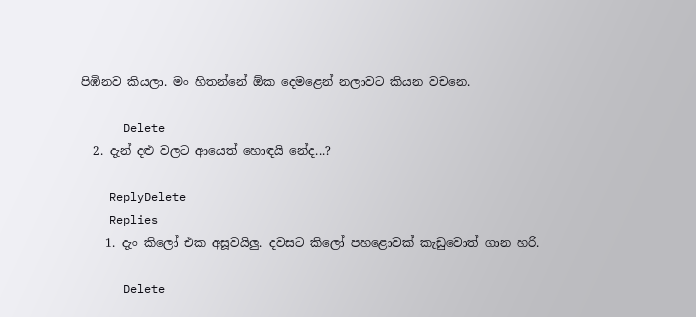පිඹිනව කියලා. මං හිතන්නේ ඕක දෙමළෙන් නලාවට කියන වචනෙ.

      Delete
  2. දැන් දළු වලට ආයෙත් හොඳයි නේද...?

    ReplyDelete
    Replies
    1. දැං කිලෝ එක අසූවයිලු. දවසට කිලෝ පහළොවක් කැඩුවොත් ගාන හරි.

      Delete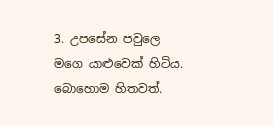3. උපසේන පවුලෙ මගෙ යාළුවෙක් හිටිය. බොහොම හිතවත්.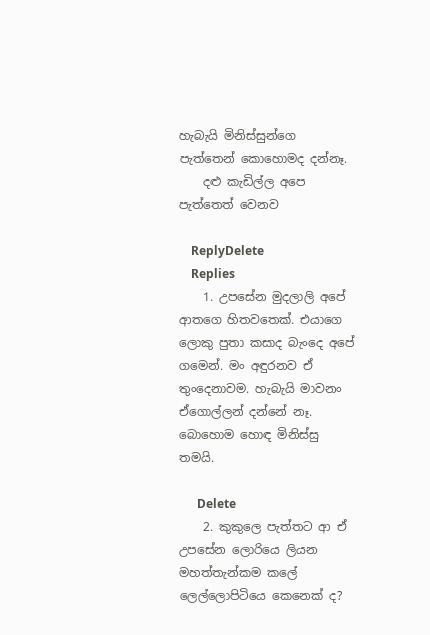හැබැයි මිනිස්සුන්ගෙ පැත්තෙන් කොහොමද දන්නෑ.
    දළු කැඩිල්ල අපෙ පැත්තෙත් වෙනව

    ReplyDelete
    Replies
    1. උපසේන මුදලාලි අපේ ආතගෙ හිතවතෙක්. එයාගෙ ලොකු පුතා කසාද බැංදෙ අපේ ගමෙන්. මං අඳුරනව ඒ තුංදෙනාවම. හැබැයි මාවනං ඒගොල්ලන් දන්නේ නෑ. බොහොම හොඳ මිනිස්සු තමයි.

      Delete
    2. කුකුලෙ පැත්තට ආ ඒ උපසේන ලොරියෙ ලියන මහත්තැන්කම කලේ ලෙල්ලොපිටියෙ කෙනෙක් ද?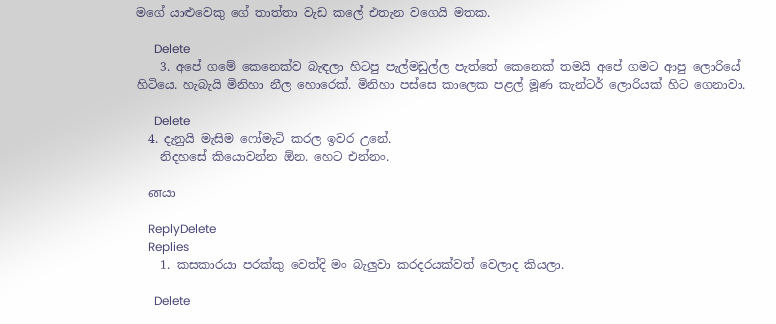මගේ යාළුවෙකු ගේ තාත්තා වැඩ කලේ එතැන වගෙයි මතක.

      Delete
    3. අපේ ගමේ කෙනෙක්ව බැඳලා හිටපු පැල්මඩුල්ල පැත්තේ කෙනෙක් තමයි අපේ ගමට ආපු ලොරියේ හිටියෙ. හැබැයි මිනිහා නීල හොරෙක්. මිනිහා පස්සෙ කාලෙක පළල් මූණ කැන්ටර් ලොරියක් හිට ගෙනාවා.

      Delete
  4. දැනුයි මැසිම ෆෝමැටි කරල ඉවර උනේ.
    නිදහසේ කියොවන්න ඕන. හෙට එන්නං.

    னයා

    ReplyDelete
    Replies
    1. කසකාරයා පරක්කු වෙත්දි මං බැලුවා කරදරයක්වත් වෙලාද කියලා.

      Delete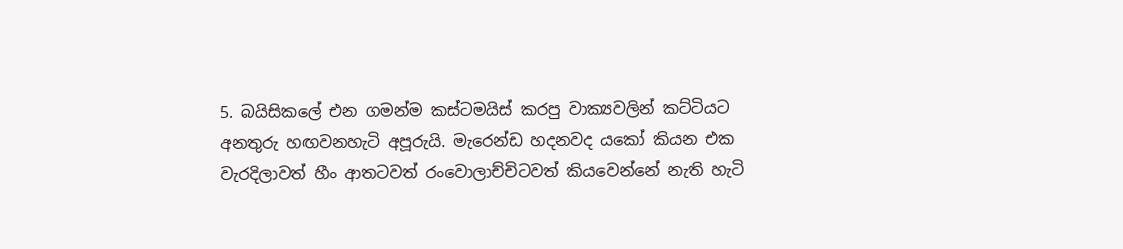5. බයිසිකලේ එන ගමන්ම කස්ටමයිස් කරපු වාක්‍යවලින් කට්ටියට අනතුරු හඟවනහැටි අපූරුයි. මැරෙන්ඩ හදනවද යකෝ කියන එක වැරදිලාවත් හීං ආතටවත් රංවොලාච්චිටවත් කියවෙන්නේ නැති හැටි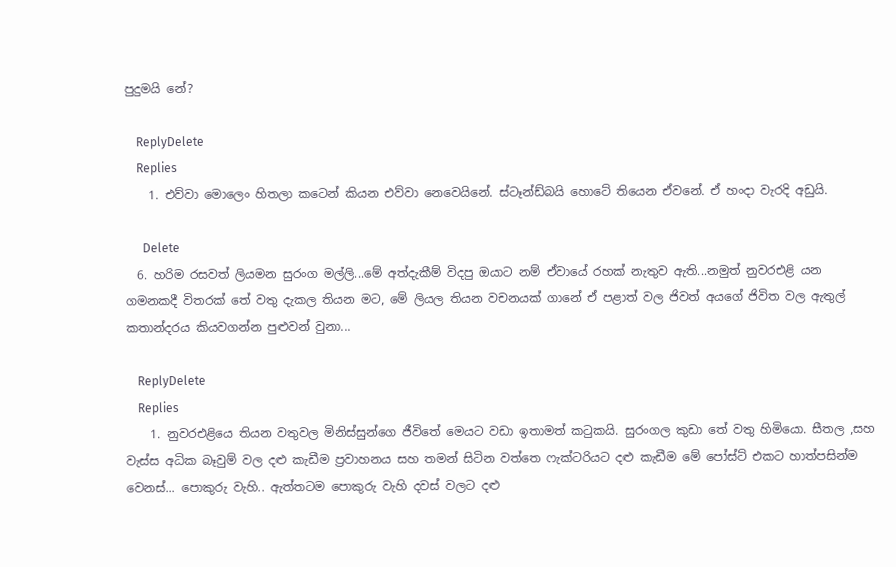පුදුමයි නේ?

    ReplyDelete
    Replies
    1. එව්වා මොලෙං හිතලා කටෙන් කියන එව්වා නෙවෙයිනේ. ස්ටෑන්ඩ්බයි හොටේ තියෙන ඒවනේ. ඒ හංදා වැරදි අඩුයි.

      Delete
  6. හරිම රසවත් ලියමන සුරංග මල්ලි...මේ අත්දැකීම් විදපු ඔයාට නම් ඒවායේ රහක් නැතුව ඇති...නමුත් නුවරඑළි යන ගමනකදී විතරක් තේ වතු දැකල තියන මට, මේ ලියල තියන වචනයක් ගානේ ඒ පළාත් වල ජිවත් අයගේ ජිවිත වල ඇතුල් කතාන්දරය කියවගන්න පුළුවන් වුනා...

    ReplyDelete
    Replies
    1. නුවරඑළියෙ තියන වතුවල මිනිස්සුන්ගෙ ජීවිතේ මෙයට වඩා ඉතාමත් කටුකයි. සුරංගල කුඩා තේ වතු හිමියො. සීතල ,සහ වැස්ස අධික බෑවුම් වල දළු කැඩීම ප්‍රවාහනය සහ තමන් සිටින වත්තෙ ෆැක්ටරියට දළු කැඩීම මේ පෝස්ට් එකට හාත්පසින්ම වෙනස්... පොකුරු වැහි.. ඇත්තටම පොකුරු වැහි දවස් වලට දළු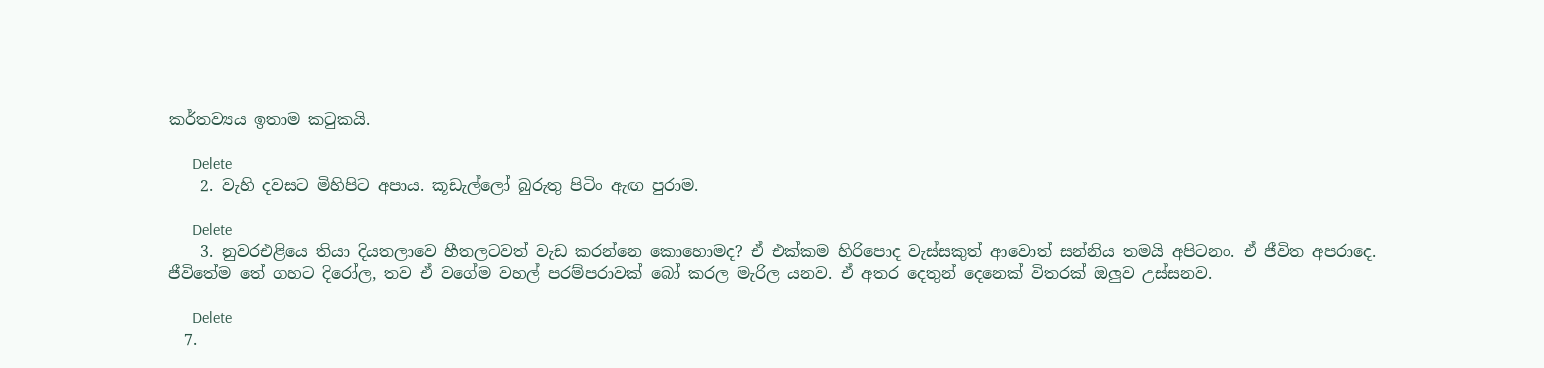කර්තව්‍යය ඉතාම කටුකයි.

      Delete
    2. වැහි දවසට මිහිපිට අපාය. කූඩැල්ලෝ බුරුතු පිටිං ඇඟ පුරාම.

      Delete
    3. නුවරඑළියෙ තියා දියතලාවෙ හීතලටවත් වැඩ කරන්නෙ කොහොමද? ඒ එක්කම හිරිපොද වැස්සකුත් ආවොත් සන්නිය තමයි අපිටනං. ඒ ජීවිත අපරාදෙ. ජීවිතේම තේ ගහට දිරෝල, තව ඒ වගේම වහල් පරම්පරාවක් බෝ කරල මැරිල යනව. ඒ අතර දෙතුන් දෙනෙක් විතරක් ඔලුව උස්සනව.

      Delete
  7.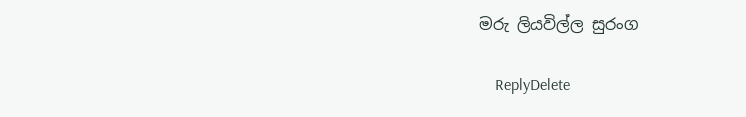මරු ලියවිල්ල සුරංග

    ReplyDelete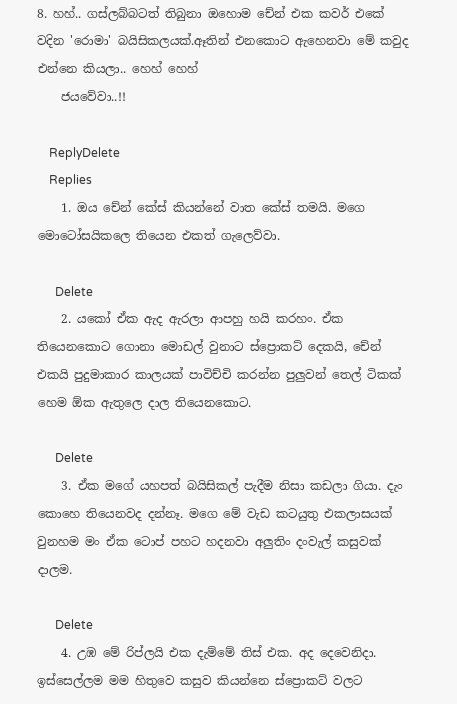8. හහ්.. ගස්ලබ්බටත් තිබුනා ඔහොම චේන් එක කවර් එකේ වදින 'රොමා' බයිසිකලයක්.ඈතින් එනකොට ඇහෙනවා මේ කවුද එන්නෙ කියලා.. හෙහ් හෙහ්
    ජයවේවා..!!

    ReplyDelete
    Replies
    1. ඔය චේන් කේස් කියන්නේ වාත කේස් තමයි. මගෙ මොටෝසයිකලෙ තියෙන එකත් ගැලෙව්වා.

      Delete
    2. යකෝ ඒක ඇද ඇරලා ආපහු හයි කරහං. ඒක තියෙනකොට ගොනා මොඩල් වුනාට ස්ප්‍රොකට් දෙකයි, චේන් එකයි පුදුමාකාර කාලයක් පාවිච්චි කරන්න පුලුවන් තෙල් ටිකක් හෙම ඕක ඇතුලෙ දාල තියෙනකොට.

      Delete
    3. ඒක මගේ යහපත් බයිසිකල් පැදීම නිසා කඩලා ගියා. දැං කොහෙ තියෙනවද දන්නෑ. මගෙ මේ වැඩ කටයුතු එකලාසයක් වුනහම මං ඒක ටොප් පහට හදනවා අලුතිං දංවැල් කසුවක් දාලම.

      Delete
    4. උඹ මේ රිප්ලයි එක දැම්මේ තිස් එක. අද දෙවෙනිදා. ඉස්සෙල්ලම මම හිතුවෙ කසුව කියන්නෙ ස්ප්‍රොකට් වලට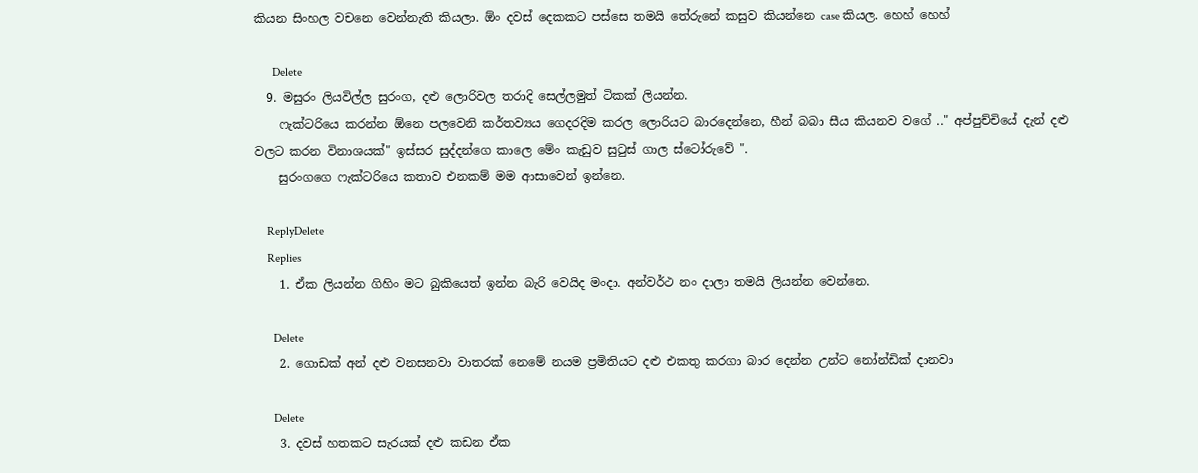කියන සිංහල වචනෙ වෙන්නැති කියලා. ඕං දවස් දෙකකට පස්සෙ තමයි තේරුනේ කසුව කියන්නෙ case කියල. හෙහ් හෙහ්

      Delete
  9. මසුරං ලියවිල්ල සුරංග, දළු ලොරිවල තරාදි සෙල්ලමුත් ටිකක් ලියන්න.
    ෆැක්ටරියෙ කරන්න ඕනෙ පලවෙනි කර්තව්‍යය ගෙදරදිම කරල ලොරියට බාරදෙන්නෙ, හීන් බබා සීය කියනව වගේ .." අප්පුච්චියේ දැන් දළු වලට කරන විනාශයක්" ඉස්සර සුද්දන්ගෙ කාලෙ මේං කැඩුව සුටුස් ගාල ස්ටෝරුවේ ".
    සුරංගගෙ ෆැක්ටරියෙ කතාව එනකම් මම ආසාවෙන් ඉන්නෙ.

    ReplyDelete
    Replies
    1. ඒක ලියන්න ගිහිං මට බුකියෙත් ඉන්න බැරි වෙයිද මංදා. අන්වර්ථ නං දාලා තමයි ලියන්න වෙන්නෙ.

      Delete
    2. ගොඩක් අන් දළු වනසනවා වාතරක් නෙමේ නයම ප්‍රමිතියට දළු එකතු කරගා බාර දෙන්න උන්ට නෝන්ඩික් දානවා

      Delete
    3. දවස් හතකට සැරයක් දළු කඩන ඒක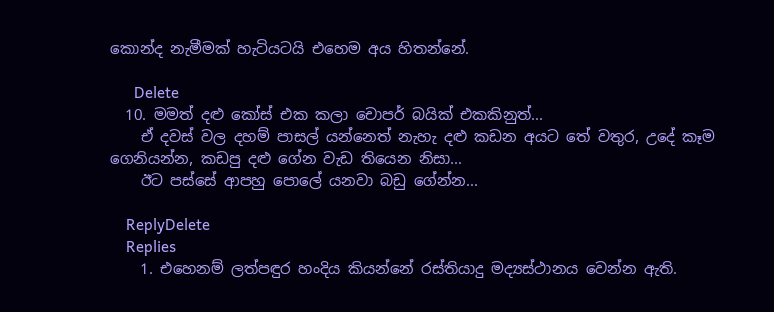කොන්ද නැමීමක් හැටියටයි එහෙම අය හිතන්නේ.

      Delete
  10. මමත් දළු කෝස් එක කලා චොපර් බයික් එකකිනුත්...
    ඒ දවස් වල දහම් පාසල් යන්නෙත් නැහැ දළු කඩන අයට තේ වතුර, උදේ කෑම ගෙනියන්න, කඩපු දළු ගේන වැඩ තියෙන නිසා...
    ඊට පස්සේ ආපහු පොලේ යනවා බඩු ගේන්න...

    ReplyDelete
    Replies
    1. එහෙනම් ලත්පඳුර හංදිය කියන්නේ රස්තියාදු මද්‍යස්ථානය වෙන්න ඇති.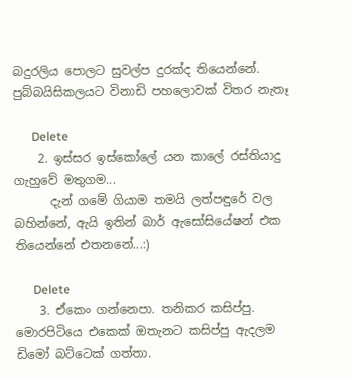බදුරලිය පොලට සුවල්ප දුරක්ද තියෙන්නේ. පුබ්බයිසිකලයට විනාඩි පහලොවක් විතර නැතෑ

      Delete
    2. ඉස්සර ඉස්කෝලේ යන කාලේ රස්තියාදු ගැහුවේ මතුගම...
      දැන් ගමේ ගියාම තමයි ලත්පඳුරේ වල බහින්නේ, ඇයි ඉතින් බාර් ඇසෝසියේෂන් එක තියෙන්නේ එතනනේ...:)

      Delete
    3. ඒකෙං ගන්නෙපා. තනිකර කසිප්පු. මොරපිටියෙ එකෙක් ඔතැනට කසිප්පු ඇදලම ඩිමෝ බට්ටෙක් ගත්තා.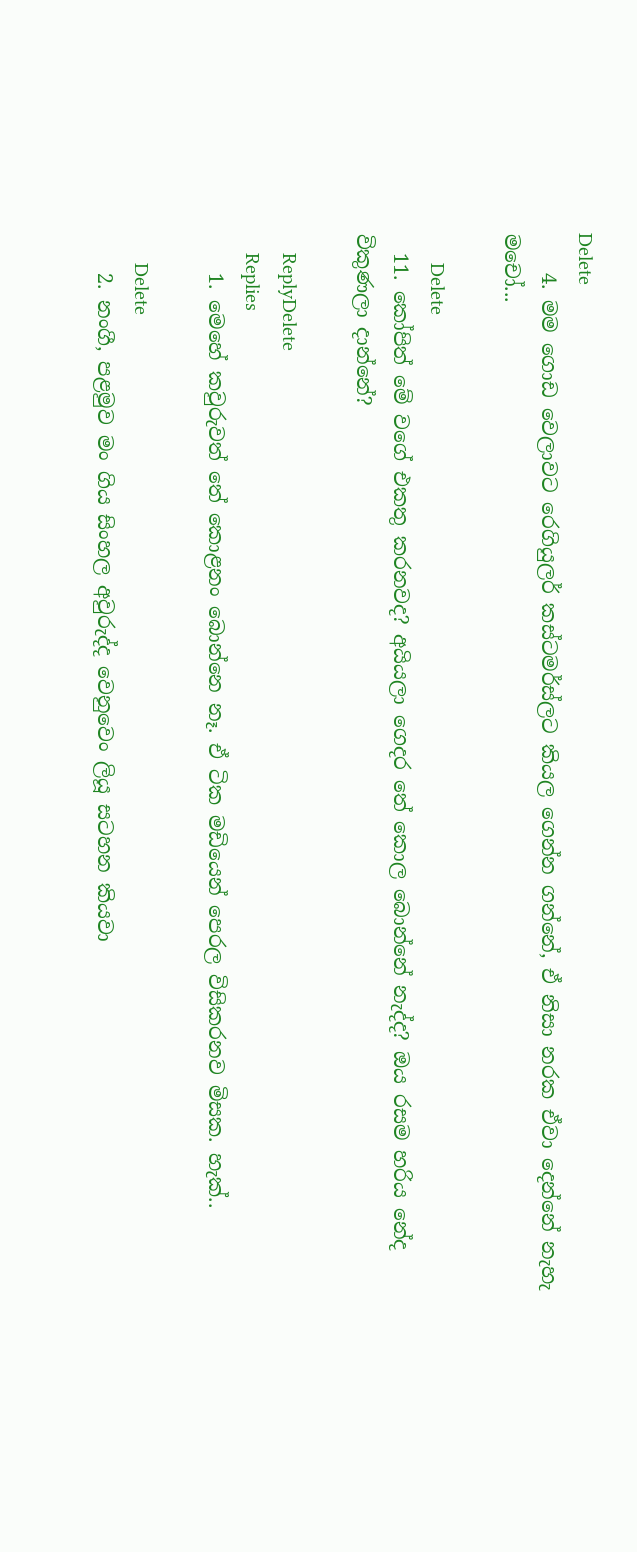Delete
    4. මම ගොඩ වෙලාවට රෙගියුලර් කස්ටමර්ස්ලට කියල ගෙන්න ගන්නේ, ඒ නිසා නරක ඒවා දෙන්නේ නැහැ මචෝ...

      Delete
  11. කෝපිත් මේ වගේ එකතු කරනවද? අයියලා ගෙදර තේ කොල බොන්නේ නැද්ද? ඔය රසම හරිය නේද විකුණලා දාන්නේ?

    ReplyDelete
    Replies
    1. මෙහේ කවුරුවත් තේ කොළනං බොන්නෙ නෑ. ඒ ටික මඩියෙන් පෙරල විසිකරනව මිසක. හැක්..

      Delete
    2. නංගී, පළමුව මං ගිය සිංහල අවුරුද්ද වෙනුවෙං ලියූ සටහන කියවා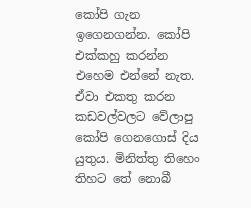කෝපි ගැන ඉගෙනගන්න. කෝපි එක්කහු කරන්න එහෙම එන්නේ නැත. ඒවා එකතු කරන කඩවල්වලට වේලාපු කෝපි ගෙනගොස් දිය යුතුය. මිනිත්තු තිහෙං තිහට තේ නොබී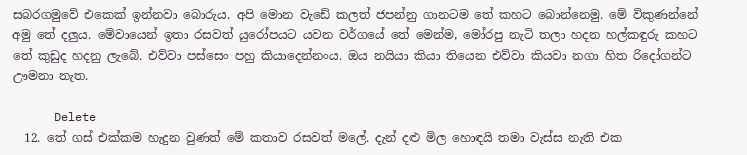සබරගමුවේ එකෙක් ඉන්නවා බොරුය. අපි මොන වැඩේ කලත් ජපන්නු ගානටම තේ කහට බොන්නෙමු. මේ විකුණන්නේ අමු තේ දලුය. මේවායෙන් ඉතා රසවත් යුරෝපයට යවන වර්ගයේ තේ මෙන්ම, මෝරපු නැටි තලා හදන හල්කඳුරු කහට තේ කුඩුද හදනු ලැබේ. එව්වා පස්සෙං පහු කියාදෙන්නංය. ඔය නයියා කියා තියෙන එව්වා කියවා නගා හිත රිදෝගන්ට ඌමනා නැත.

      Delete
  12. තේ ගස් එක්කම හැදුන වුණත් මේ කතාව රසවත් මලේ. දැන් දළු මිල හොඳයි තමා වැස්ස නැති එක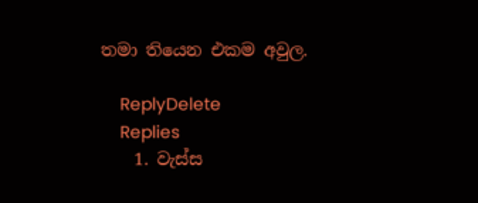තමා තියෙන එකම අවුල.

    ReplyDelete
    Replies
    1. වැස්ස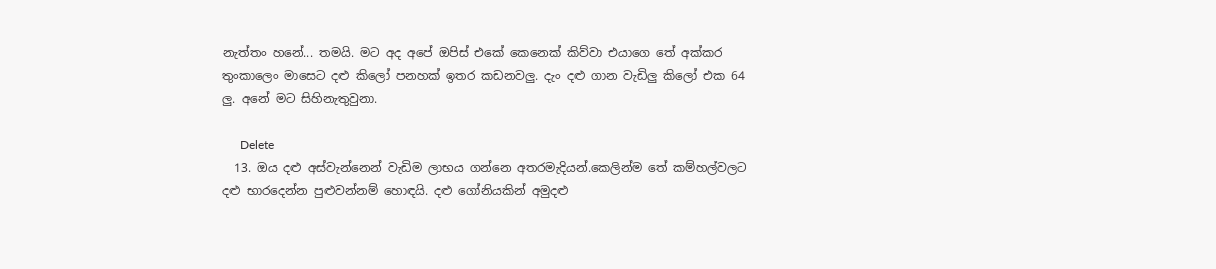නැත්තං හනේ... තමයි. මට අද අපේ ඔපිස් එකේ කෙනෙක් කිව්වා එයාගෙ තේ අක්කර තුංකාලෙං මාසෙට දළු කිලෝ පනහක් ඉතර කඩනවලු. දැං දළු ගාන වැඩිලු කිලෝ එක 64 ලු. අනේ මට සිහිනැතුවුනා.

      Delete
  13. ඔය දළු අස්වැන්නෙන් වැඩිම ලාභය ගන්නෙ අතරමැදියන්.කෙලින්ම තේ කම්හල්වලට දළු භාරදෙන්න පුළුවන්නම් හොඳයි. දළු ගෝනියකින් අමුදළු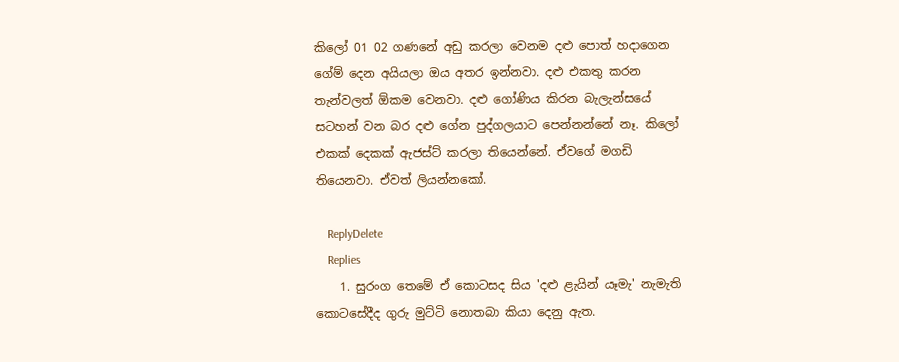කිලෝ 01 02 ගණනේ අඩු කරලා වෙනම දළු පොත් හදාගෙන ගේම් දෙන අයියලා ඔය අතර ඉන්නවා. දළු එකතු කරන තැන්වලත් ඕකම වෙනවා. දළු ගෝණිය කිරන බැලැන්සයේ සටහන් වන බර දළු ගේන පුද්ගලයාට පෙන්නන්නේ නෑ. කිලෝ එකක් දෙකක් ඇජස්ට් කරලා තියෙන්නේ. ඒවගේ මගඩි තියෙනවා. ඒවත් ලියන්නකෝ.

    ReplyDelete
    Replies
    1. සුරංග තෙමේ ඒ කොටසද සිය 'දළු ළැයින් යෑමැ' නැමැති කොටසේදීද ගුරු මුට්ටි නොතබා කියා දෙනු ඇත.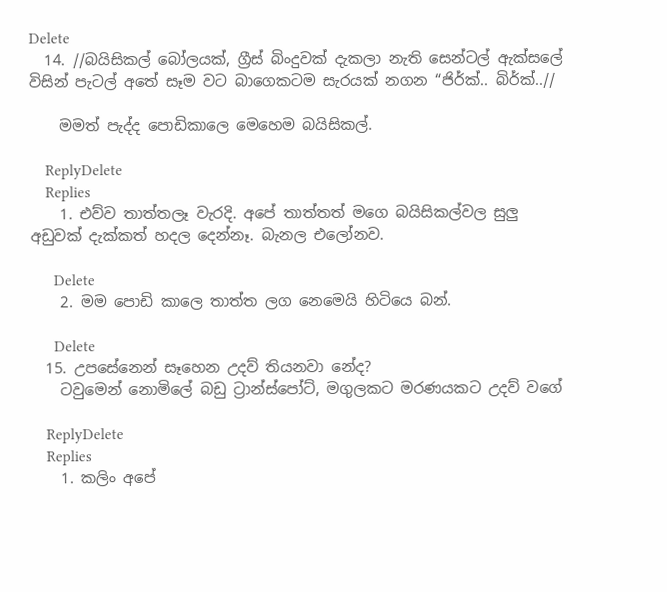Delete
  14. //බයිසිකල් බෝලයක්, ග්‍රීස් බිංදුවක් දැකලා නැති සෙන්ටල් ඇක්සලේ විසින් පැටල් අතේ සෑම වට බාගෙකටම සැරයක් නගන “ජිර්ක්.. බිර්ක්..//

    මමත් පැද්ද පොඩිකාලෙ මෙහෙම බයිසිකල්.

    ReplyDelete
    Replies
    1. එව්ව තාත්තලෑ වැරදි. අපේ තාත්තත් මගෙ බයිසිකල්වල සුලු අඩුවක් දැක්කත් හදල දෙන්නෑ. බැනල එලෝනව.

      Delete
    2. මම පොඩි කාලෙ තාත්ත ලග නෙමෙයි හිටියෙ බන්.

      Delete
  15. උපසේනෙන් සෑහෙන උදව් තියනවා නේද?
    ටවුමෙන් නොමිලේ බඩු ට්‍රාන්ස්පෝට්, මගුලකට මරණයකට උදව් වගේ

    ReplyDelete
    Replies
    1. කලිං අපේ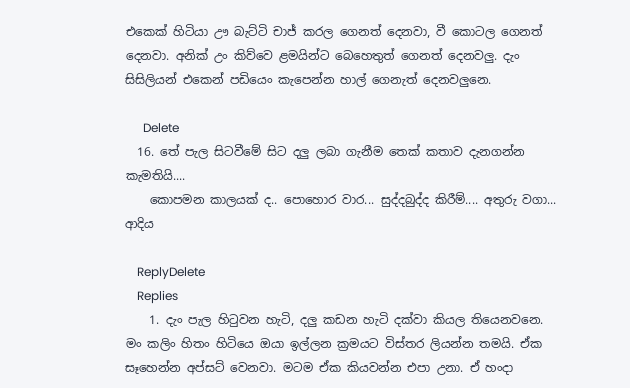එකෙක් හිටියා ඌ බැට්ටි චාජ් කරල ගෙනත් දෙනවා, වී කොටල ගෙනත් දෙනවා. අනික් උං කිව්වෙ ළමයින්ට බෙහෙතුත් ගෙනත් දෙනවලු. දැං සිසිලියන් එකෙන් පඩියෙං කැපෙන්න හාල් ගෙනැත් දෙනවලුනෙ.

      Delete
  16. තේ පැල සිටවීමේ සිට දලු ලබා ගැනීම තෙක් කතාව දැනගන්න කැමතියි....
    කොපමන කාලයක් ද.. පොහොර වාර... සුද්දබුද්ද කිරීම්.... අතුරු වගා... ආදිය

    ReplyDelete
    Replies
    1. දැං පැල හිටුවන හැටි, දලු කඩන හැටි දක්වා කියල තියෙනවනෙ. මං කලිං හිතං හිටියෙ ඔයා ඉල්ලන ක්‍රමයට විස්තර ලියන්න තමයි. ඒක සෑහෙන්න අප්සට් වෙනවා. මටම ඒක කියවන්න එපා උනා. ඒ හංදා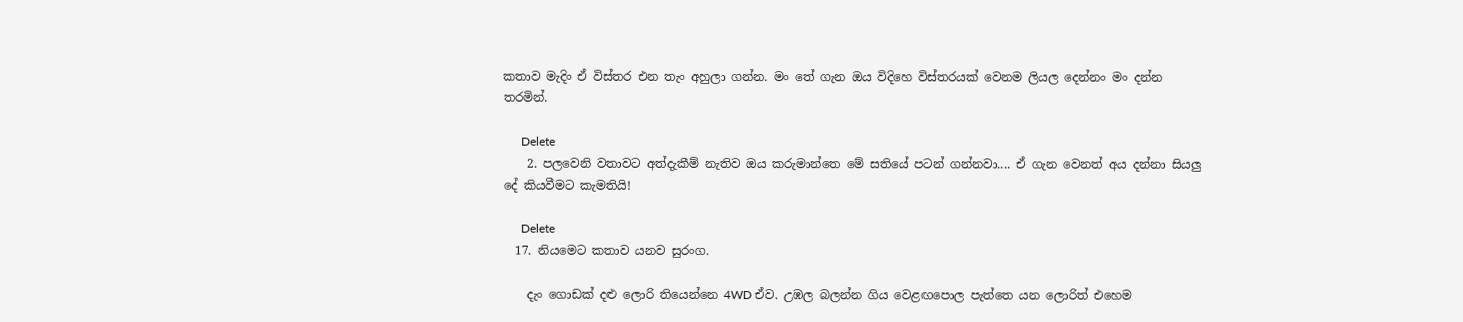කතාව මැදිං ඒ විස්තර එන තැං අහුලා ගන්න. මං තේ ගැන ඔය විදිහෙ විස්තරයක් වෙනම ලියල දෙන්නං මං දන්න තරමින්.

      Delete
    2. පලවෙනි වතාවට අත්දැකීම් නැතිව ඔය කරුමාන්තෙ මේ සතියේ පටන් ගන්නවා.... ඒ ගැන වෙනත් අය දන්නා සියලු දේ කියවීමට කැමතියි!

      Delete
  17. නියමෙට කතාව යනව සුරංග.

    දැං ගොඩක් දළු ලොරි තියෙන්නෙ 4WD ඒව. උඹල බලන්න ගිය වෙළඟපොල පැත්තෙ යන ලොරිත් එහෙම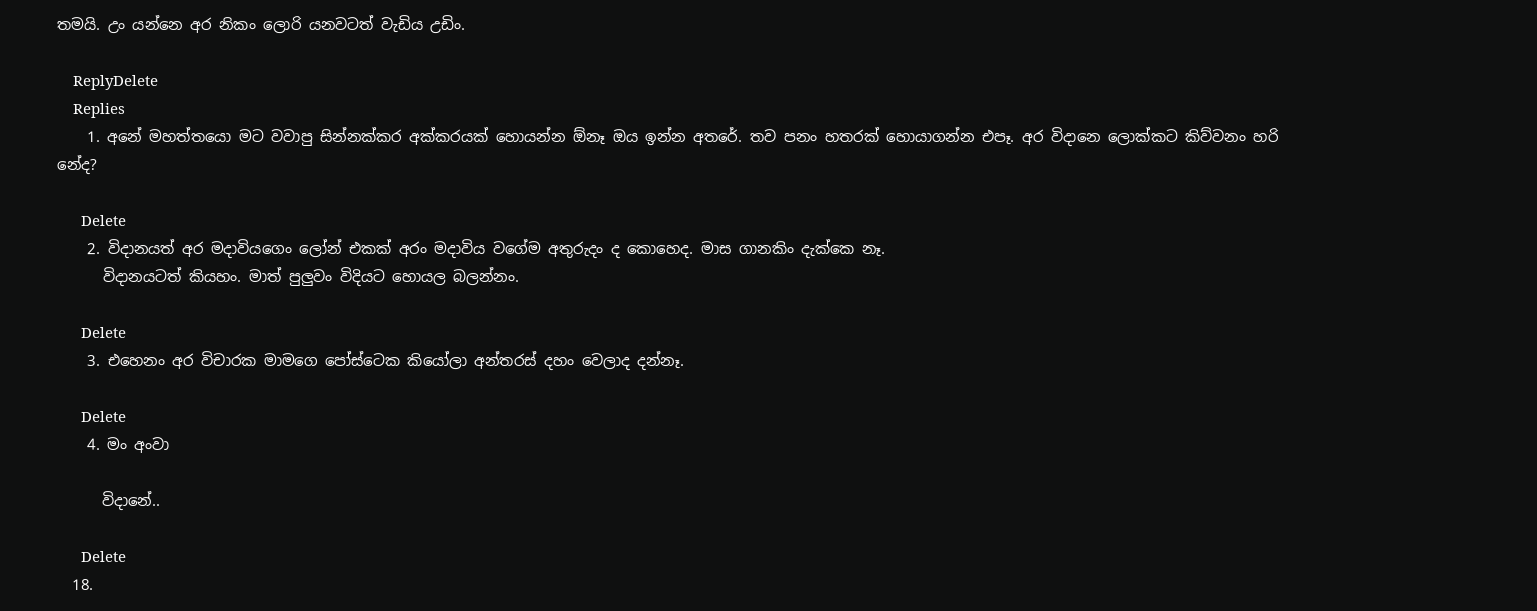තමයි. උං යන්නෙ අර නිකං ලොරි යනවටත් වැඩිය උඩිං.

    ReplyDelete
    Replies
    1. අනේ මහත්තයො මට වවාපු සින්නක්කර අක්කරයක් හොයන්න ඕනෑ ඔය ඉන්න අතරේ. තව පනං හතරක් හොයාගන්න එපෑ. අර විදානෙ ලොක්කට කිව්වනං හරි නේද?

      Delete
    2. විදානයත් අර මදාවියගෙං ලෝන් එකක් අරං මදාවිය වගේම අතුරුදං ද කොහෙද. මාස ගානකිං දැක්කෙ නෑ.
      විදානයටත් කියහං. මාත් පුලුවං විදියට හොයල බලන්නං.

      Delete
    3. එහෙනං අර විචාරක මාමගෙ පෝස්ටෙක කියෝලා අන්තරස් දහං වෙලාද දන්නෑ.

      Delete
    4. මං අංවා

      විදානේ..

      Delete
  18.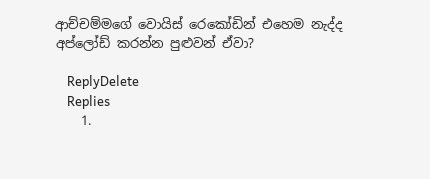ආච්චම්මගේ වොයිස් රෙකෝඩින් එහෙම නැද්ද අප්ලෝඩ් කරන්න පුළුවන් ඒවා?

    ReplyDelete
    Replies
    1.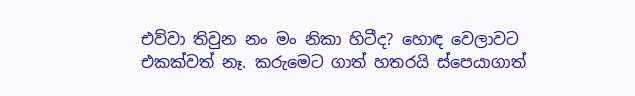එව්වා තිවුන නං මං නිකා හිටීද? හොඳ වෙලාවට එකක්වත් නෑ. කරුමෙට ගාත් හතරයි ස්පෙයාගාත්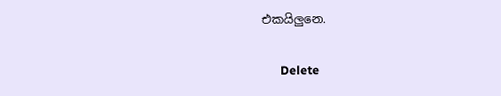එකයිලුනෙ.

      Delete